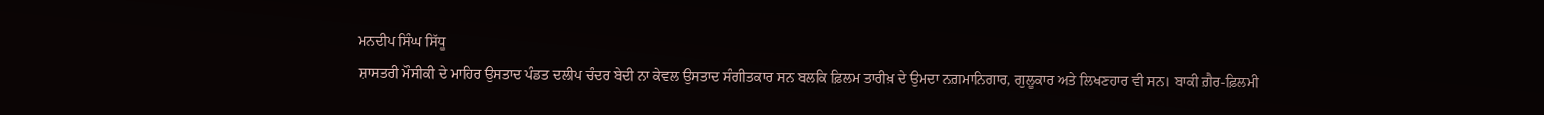ਮਨਦੀਪ ਸਿੰਘ ਸਿੱਧੂ
ਸ਼ਾਸਤਰੀ ਮੌਸੀਕੀ ਦੇ ਮਾਹਿਰ ਉਸਤਾਦ ਪੰਡਤ ਦਲੀਪ ਚੰਦਰ ਬੇਦੀ ਨਾ ਕੇਵਲ ਉਸਤਾਦ ਸੰਗੀਤਕਾਰ ਸਨ ਬਲਕਿ ਫ਼ਿਲਮ ਤਾਰੀਖ਼ ਦੇ ਉਮਦਾ ਨਗ਼ਮਾਨਿਗਾਰ, ਗੁਲੂਕਾਰ ਅਤੇ ਲਿਖਣਹਾਰ ਵੀ ਸਨ। ਬਾਕੀ ਗ਼ੈਰ-ਫ਼ਿਲਮੀ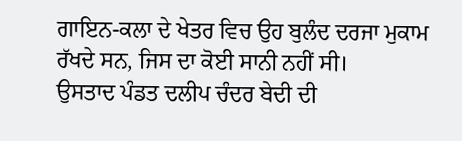ਗਾਇਨ-ਕਲਾ ਦੇ ਖੇਤਰ ਵਿਚ ਉਹ ਬੁਲੰਦ ਦਰਜਾ ਮੁਕਾਮ ਰੱਖਦੇ ਸਨ, ਜਿਸ ਦਾ ਕੋਈ ਸਾਨੀ ਨਹੀਂ ਸੀ।
ਉਸਤਾਦ ਪੰਡਤ ਦਲੀਪ ਚੰਦਰ ਬੇਦੀ ਦੀ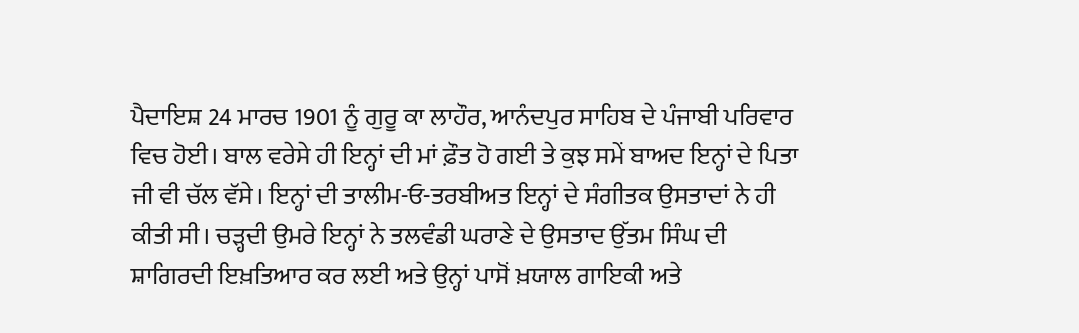ਪੈਦਾਇਸ਼ 24 ਮਾਰਚ 1901 ਨੂੰ ਗੁਰੂ ਕਾ ਲਾਹੌਰ, ਆਨੰਦਪੁਰ ਸਾਹਿਬ ਦੇ ਪੰਜਾਬੀ ਪਰਿਵਾਰ ਵਿਚ ਹੋਈ। ਬਾਲ ਵਰੇਸੇ ਹੀ ਇਨ੍ਹਾਂ ਦੀ ਮਾਂ ਫ਼ੌਤ ਹੋ ਗਈ ਤੇ ਕੁਝ ਸਮੇਂ ਬਾਅਦ ਇਨ੍ਹਾਂ ਦੇ ਪਿਤਾ ਜੀ ਵੀ ਚੱਲ ਵੱਸੇ। ਇਨ੍ਹਾਂ ਦੀ ਤਾਲੀਮ-ਓ-ਤਰਬੀਅਤ ਇਨ੍ਹਾਂ ਦੇ ਸੰਗੀਤਕ ਉਸਤਾਦਾਂ ਨੇ ਹੀ ਕੀਤੀ ਸੀ। ਚੜ੍ਹਦੀ ਉਮਰੇ ਇਨ੍ਹਾਂ ਨੇ ਤਲਵੰਡੀ ਘਰਾਣੇ ਦੇ ਉਸਤਾਦ ਉੱਤਮ ਸਿੰਘ ਦੀ ਸ਼ਾਗਿਰਦੀ ਇਖ਼ਤਿਆਰ ਕਰ ਲਈ ਅਤੇ ਉਨ੍ਹਾਂ ਪਾਸੋਂ ਖ਼ਯਾਲ ਗਾਇਕੀ ਅਤੇ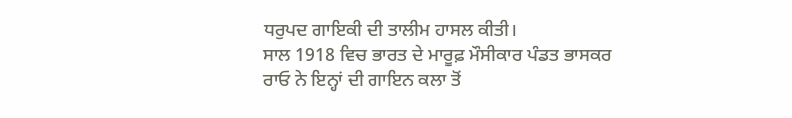ਧਰੁਪਦ ਗਾਇਕੀ ਦੀ ਤਾਲੀਮ ਹਾਸਲ ਕੀਤੀ।
ਸਾਲ 1918 ਵਿਚ ਭਾਰਤ ਦੇ ਮਾਰੂਫ਼ ਮੌਸੀਕਾਰ ਪੰਡਤ ਭਾਸਕਰ ਰਾਓ ਨੇ ਇਨ੍ਹਾਂ ਦੀ ਗਾਇਨ ਕਲਾ ਤੋਂ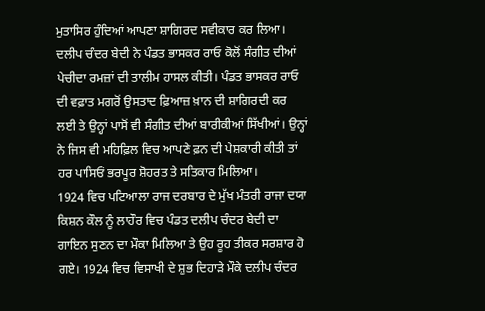ਮੁਤਾਸਿਰ ਹੁੰਦਿਆਂ ਆਪਣਾ ਸ਼ਾਗਿਰਦ ਸਵੀਕਾਰ ਕਰ ਲਿਆ। ਦਲੀਪ ਚੰਦਰ ਬੇਦੀ ਨੇ ਪੰਡਤ ਭਾਸਕਰ ਰਾਓ ਕੋਲੋਂ ਸੰਗੀਤ ਦੀਆਂ ਪੇਚੀਦਾ ਰਮਜ਼ਾਂ ਦੀ ਤਾਲੀਮ ਹਾਸਲ ਕੀਤੀ। ਪੰਡਤ ਭਾਸਕਰ ਰਾਓ ਦੀ ਵਫ਼ਾਤ ਮਗਰੋਂ ਉਸਤਾਦ ਫ਼ਿਆਜ਼ ਖ਼ਾਨ ਦੀ ਸ਼ਾਗਿਰਦੀ ਕਰ ਲਈ ਤੇ ਉਨ੍ਹਾਂ ਪਾਸੋਂ ਵੀ ਸੰਗੀਤ ਦੀਆਂ ਬਾਰੀਕੀਆਂ ਸਿੱਖੀਆਂ। ਉਨ੍ਹਾਂ ਨੇ ਜਿਸ ਵੀ ਮਹਿਫ਼ਿਲ ਵਿਚ ਆਪਣੇ ਫ਼ਨ ਦੀ ਪੇਸ਼ਕਾਰੀ ਕੀਤੀ ਤਾਂ ਹਰ ਪਾਸਿਓਂ ਭਰਪੂਰ ਸ਼ੋਹਰਤ ਤੇ ਸਤਿਕਾਰ ਮਿਲਿਆ।
1924 ਵਿਚ ਪਟਿਆਲਾ ਰਾਜ ਦਰਬਾਰ ਦੇ ਮੁੱਖ ਮੰਤਰੀ ਰਾਜਾ ਦਯਾ ਕਿਸ਼ਨ ਕੌਲ ਨੂੰ ਲਾਹੌਰ ਵਿਚ ਪੰਡਤ ਦਲੀਪ ਚੰਦਰ ਬੇਦੀ ਦਾ ਗਾਇਨ ਸੁਣਨ ਦਾ ਮੌਕਾ ਮਿਲਿਆ ਤੇ ਉਹ ਰੂਹ ਤੀਕਰ ਸਰਸ਼ਾਰ ਹੋ ਗਏ। 1924 ਵਿਚ ਵਿਸਾਖੀ ਦੇ ਸ਼ੁਭ ਦਿਹਾੜੇ ਮੌਕੇ ਦਲੀਪ ਚੰਦਰ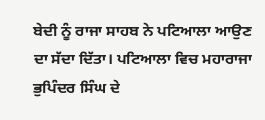ਬੇਦੀ ਨੂੰ ਰਾਜਾ ਸਾਹਬ ਨੇ ਪਟਿਆਲਾ ਆਉਣ ਦਾ ਸੱਦਾ ਦਿੱਤਾ। ਪਟਿਆਲਾ ਵਿਚ ਮਹਾਰਾਜਾ ਭੁਪਿੰਦਰ ਸਿੰਘ ਦੇ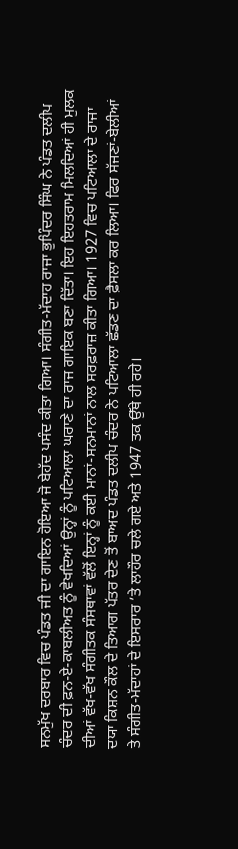ਸਨਮੁੱਖ ਦਰਬਾਰ ਵਿਚ ਪੰਡਤ ਜੀ ਦਾ ਗਾਇਨ ਹੋਇਆ ਜੋ ਬੇਹੱਦ ਪਸੰਦ ਕੀਤਾ ਗਿਆ। ਸੰਗੀਤ-ਮੱਦਾਹ ਰਾਜਾ ਭੁਪਿੰਦਰ ਸਿੰਘ ਨੇ ਪੰਡਤ ਦਲੀਪ ਚੰਦਰ ਦੀ ਫ਼ਨ-ਏ-ਕਾਬਲੀਅਤ ਨੂੰ ਵੇਖਦਿਆਂ ਉਨ੍ਹਾਂ ਨੂੰ ਪਟਿਆਲਾ ਘਰਾਣੇ ਦਾ ਰਾਜ ਗਾਇਕ ਬਣਾ ਦਿੱਤਾ। ਇਹ ਇਹਤਰਾਮ ਮਿਲਦਿਆਂ ਹੀ ਮੁਲਕ ਦੀਆਂ ਵੱਖ-ਵੱਖ ਸੰਗੀਤਕ ਸੰਸਥਾਵਾਂ ਵੱਲੋਂ ਇਨ੍ਹਾਂ ਨੂੰ ਕਈ ਮਾਨਾਂ-ਸਨਮਾਨਾਂ ਨਾਲ ਸਰਫ਼ਰਾਜ਼ ਕੀਤਾ ਗਿਆ। 1927 ਵਿਚ ਪਟਿਆਲਾ ਦੇ ਰਾਜਾ ਦਯਾ ਕਿਸ਼ਨ ਕੌਲ ਦੇ ਤਿਆਗ ਪੱਤਰ ਦੇਣ ਤੋਂ ਬਾਅਦ ਪੰਡਤ ਦਲੀਪ ਚੰਦਰ ਨੇ ਪਟਿਆਲਾ ਛੱਡਣ ਦਾ ਫ਼ੈਸਲਾ ਕਰ ਲਿਆ। ਫਿਰ ਸੱਜਣਾਂ-ਬੇਲੀਆਂ ਤੇ ਸੰਗੀਤ-ਮੱਦਾਹਾਂ ਦੇ ਇਸਰਾਰ ’ਤੇ ਲਾਹੌਰ ਚਲੇ ਗਏ ਅਤੇ 1947 ਤਕ ਉੱਥੇ ਹੀ ਰਹੇ।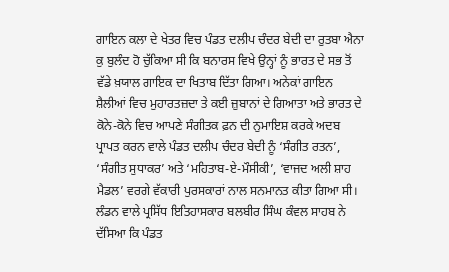ਗਾਇਨ ਕਲਾ ਦੇ ਖੇਤਰ ਵਿਚ ਪੰਡਤ ਦਲੀਪ ਚੰਦਰ ਬੇਦੀ ਦਾ ਰੁਤਬਾ ਐਨਾ ਕੁ ਬੁਲੰਦ ਹੋ ਚੁੱਕਿਆ ਸੀ ਕਿ ਬਨਾਰਸ ਵਿਖੇ ਉਨ੍ਹਾਂ ਨੂੰ ਭਾਰਤ ਦੇ ਸਭ ਤੋਂ ਵੱਡੇ ਖ਼ਯਾਲ ਗਾਇਕ ਦਾ ਖਿਤਾਬ ਦਿੱਤਾ ਗਿਆ। ਅਨੇਕਾਂ ਗਾਇਨ ਸ਼ੈਲੀਆਂ ਵਿਚ ਮੁਹਾਰਤਜ਼ਦਾ ਤੇ ਕਈ ਜ਼ੁਬਾਨਾਂ ਦੇ ਗਿਆਤਾ ਅਤੇ ਭਾਰਤ ਦੇ ਕੋਨੇ-ਕੋਨੇ ਵਿਚ ਆਪਣੇ ਸੰਗੀਤਕ ਫ਼ਨ ਦੀ ਨੁਮਾਇਸ਼ ਕਰਕੇ ਅਦਬ ਪ੍ਰਾਪਤ ਕਰਨ ਵਾਲੇ ਪੰਡਤ ਦਲੀਪ ਚੰਦਰ ਬੇਦੀ ਨੂੰ ‘ਸੰਗੀਤ ਰਤਨ’, ‘ਸੰਗੀਤ ਸੁਧਾਕਰ’ ਅਤੇ ‘ਮਹਿਤਾਬ-ਏ-ਮੌਸੀਕੀ’, ‘ਵਾਜਦ ਅਲੀ ਸ਼ਾਹ ਮੈਡਲ’ ਵਰਗੇ ਵੱਕਾਰੀ ਪੁਰਸਕਾਰਾਂ ਨਾਲ ਸਨਮਾਨਤ ਕੀਤਾ ਗਿਆ ਸੀ।
ਲੰਡਨ ਵਾਲੇ ਪ੍ਰਸਿੱਧ ਇਤਿਹਾਸਕਾਰ ਬਲਬੀਰ ਸਿੰਘ ਕੰਵਲ ਸਾਹਬ ਨੇ ਦੱਸਿਆ ਕਿ ਪੰਡਤ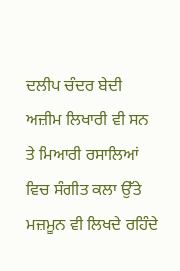ਦਲੀਪ ਚੰਦਰ ਬੇਦੀ ਅਜ਼ੀਮ ਲਿਖਾਰੀ ਵੀ ਸਨ ਤੇ ਮਿਆਰੀ ਰਸਾਲਿਆਂ ਵਿਚ ਸੰਗੀਤ ਕਲਾ ਉੱਤੇ ਮਜ਼ਮੂਨ ਵੀ ਲਿਖਦੇ ਰਹਿੰਦੇ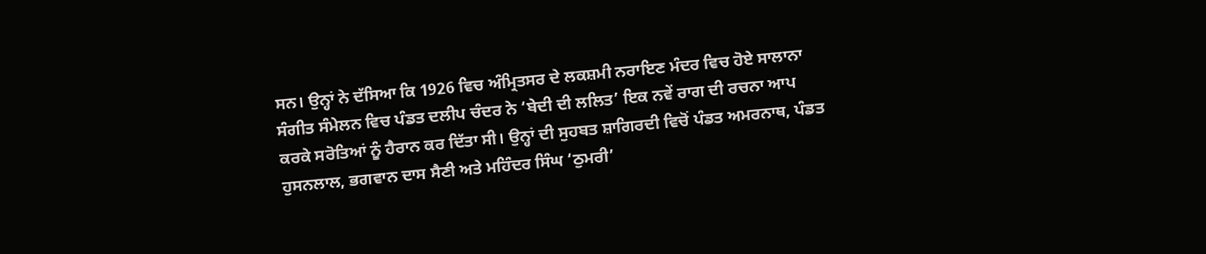ਸਨ। ਉਨ੍ਹਾਂ ਨੇ ਦੱਸਿਆ ਕਿ 1926 ਵਿਚ ਅੰਮ੍ਰਿਤਸਰ ਦੇ ਲਕਸ਼ਮੀ ਨਰਾਇਣ ਮੰਦਰ ਵਿਚ ਹੋਏ ਸਾਲਾਨਾ ਸੰਗੀਤ ਸੰਮੇਲਨ ਵਿਚ ਪੰਡਤ ਦਲੀਪ ਚੰਦਰ ਨੇ ‘ਬੇਦੀ ਦੀ ਲਲਿਤ’ ਇਕ ਨਵੇਂ ਰਾਗ ਦੀ ਰਚਨਾ ਆਪ ਕਰਕੇ ਸਰੋਤਿਆਂ ਨੂੰ ਹੈਰਾਨ ਕਰ ਦਿੱਤਾ ਸੀ। ਉਨ੍ਹਾਂ ਦੀ ਸੁਹਬਤ ਸ਼ਾਗਿਰਦੀ ਵਿਚੋਂ ਪੰਡਤ ਅਮਰਨਾਥ, ਪੰਡਤ ਹੁਸਨਲਾਲ, ਭਗਵਾਨ ਦਾਸ ਸੈਣੀ ਅਤੇ ਮਹਿੰਦਰ ਸਿੰਘ ‘ਠੁਮਰੀ’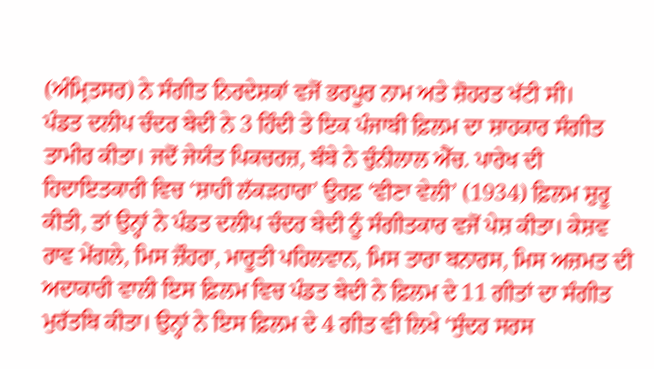(ਅੰਮ੍ਰਿਤਸਰ) ਨੇ ਸੰਗੀਤ ਨਿਰਦੇਸ਼ਕਾਂ ਵਜੋਂ ਭਰਪੂਰ ਨਾਮ ਅਤੇ ਸ਼ੋਹਰਤ ਖੱਟੀ ਸੀ।
ਪੰਡਤ ਦਲੀਪ ਚੰਦਰ ਬੇਦੀ ਨੇ 3 ਹਿੰਦੀ ਤੇ ਇਕ ਪੰਜਾਬੀ ਫ਼ਿਲਮ ਦਾ ਸ਼ਾਹਕਾਰ ਸੰਗੀਤ ਤਾਮੀਰ ਕੀਤਾ। ਜਦੋਂ ਜੇਯੰਤ ਪਿਕਚਰਜ਼, ਬੰਬੇ ਨੇ ਚੁੰਨੀਲਾਲ ਐੱਚ. ਪਾਰੇਖ ਦੀ ਹਿਦਾਇਤਕਾਰੀ ਵਿਚ ‘ਸ਼ਾਹੀ ਲੱਕੜਹਾਰਾ’ ਉਰਫ਼ ‘ਵੀਣਾ ਵੇਲੀ’ (1934) ਫ਼ਿਲਮ ਸ਼ੁਰੂ ਕੀਤੀ, ਤਾਂ ਉਨ੍ਹਾਂ ਨੇ ਪੰਡਤ ਦਲੀਪ ਚੰਦਰ ਬੇਦੀ ਨੂੰ ਸੰਗੀਤਕਾਰ ਵਜੋਂ ਪੇਸ਼ ਕੀਤਾ। ਕੇਸ਼ਵ ਰਾਵ ਮੇਂਗਲੇ, ਮਿਸ ਜ਼ੌਹਰਾ, ਮਾਰੂਤੀ ਪਹਿਲਵਾਨ, ਮਿਸ ਤਾਰਾ ਬਨਾਰਸ, ਮਿਸ ਅਜ਼ਮਤ ਦੀ ਅਦਾਕਾਰੀ ਵਾਲੀ ਇਸ ਫ਼ਿਲਮ ਵਿਚ ਪੰਡਤ ਬੇਦੀ ਨੇ ਫ਼ਿਲਮ ਦੇ 11 ਗੀਤਾਂ ਦਾ ਸੰਗੀਤ ਮੁਰੱਤਬਿ ਕੀਤਾ। ਉਨ੍ਹਾਂ ਨੇ ਇਸ ਫ਼ਿਲਮ ਦੇ 4 ਗੀਤ ਵੀ ਲਿਖੇ ‘ਸੁੰਦਰ ਸਰਸ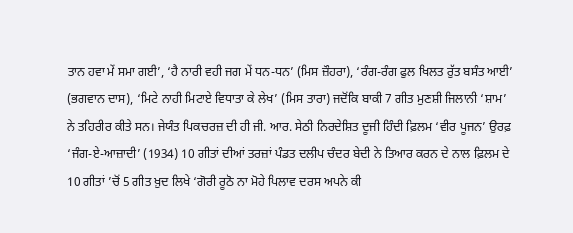ਤਾਨ ਹਵਾ ਮੇਂ ਸਮਾ ਗਈ’, ‘ਹੈ ਨਾਰੀ ਵਹੀ ਜਗ ਮੇਂ ਧਨ-ਧਨ’ (ਮਿਸ ਜ਼ੌਹਰਾ), ‘ਰੰਗ-ਰੰਗ ਫੁਲ ਖਿਲਤ ਰੁੱਤ ਬਸੰਤ ਆਈ’ (ਭਗਵਾਨ ਦਾਸ), ‘ਮਿਟੇ ਨਾਹੀ ਮਿਟਾਏ ਵਿਧਾਤਾ ਕੇ ਲੇਖ’ (ਮਿਸ ਤਾਰਾ) ਜਦੋਂਕਿ ਬਾਕੀ 7 ਗੀਤ ਮੁਣਸ਼ੀ ਜਿਲਾਨੀ ‘ਸ਼ਾਮ’ ਨੇ ਤਹਿਰੀਰ ਕੀਤੇ ਸਨ। ਜੇਯੰਤ ਪਿਕਚਰਜ਼ ਦੀ ਹੀ ਜੀ. ਆਰ. ਸੇਠੀ ਨਿਰਦੇਸ਼ਿਤ ਦੂਜੀ ਹਿੰਦੀ ਫ਼ਿਲਮ ‘ਵੀਰ ਪੂਜਨ’ ਉਰਫ਼ ‘ਜੰਗ-ਏ-ਆਜ਼ਾਦੀ’ (1934) 10 ਗੀਤਾਂ ਦੀਆਂ ਤਰਜ਼ਾਂ ਪੰਡਤ ਦਲੀਪ ਚੰਦਰ ਬੇਦੀ ਨੇ ਤਿਆਰ ਕਰਨ ਦੇ ਨਾਲ ਫ਼ਿਲਮ ਦੇ 10 ਗੀਤਾਂ ’ਚੋਂ 5 ਗੀਤ ਖ਼ੁਦ ਲਿਖੇ ‘ਗੋਰੀ ਰੂਠੋ ਨਾ ਮੋਹੇ ਪਿਲਾਵ ਦਰਸ ਅਪਨੇ ਕੀ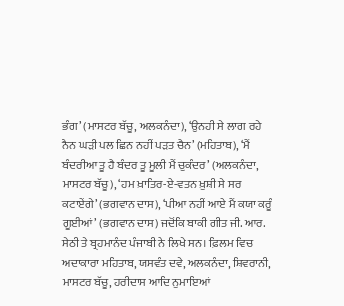ਭੰਗ’ (ਮਾਸਟਰ ਬੱਚੂ, ਅਲਕਨੰਦਾ), ‘ਉਨਹੀ ਸੇ ਲਾਗ ਰਹੇ ਨੈਨ ਘੜੀ ਪਲ ਛਿਨ ਨਹੀਂ ਪੜਤ ਚੈਨ’ (ਮਹਿਤਾਬ), ‘ਮੈਂ ਬੰਦਰੀਆ ਤੂ ਹੈ ਬੰਦਰ ਤੂ ਮੂਲੀ ਮੈਂ ਚੁਕੰਦਰ’ (ਅਲਕਨੰਦਾ, ਮਾਸਟਰ ਬੱਚੂ), ‘ਹਮ ਖ਼ਾਤਿਰ-ਏ-ਵਤਨ ਖ਼ੁਸ਼ੀ ਸੇ ਸਰ ਕਟਾਏਂਗੇ’ (ਭਗਵਾਨ ਦਾਸ), ‘ਪੀਆ ਨਹੀਂ ਆਏ ਮੈਂ ਕਯਾ ਕਰੂੰ ਗੂਈਆਂ’ (ਭਗਵਾਨ ਦਾਸ) ਜਦੋਂਕਿ ਬਾਕੀ ਗੀਤ ਜੀ. ਆਰ. ਸੇਠੀ ਤੇ ਬ੍ਰਹਮਾਨੰਦ ਪੰਜਾਬੀ ਨੇ ਲਿਖੇ ਸਨ। ਫ਼ਿਲਮ ਵਿਚ ਅਦਾਕਾਰਾ ਮਹਿਤਾਬ, ਯਸਵੰਤ ਦਵੇ, ਅਲਕਨੰਦਾ, ਸ਼ਿਵਰਾਨੀ, ਮਾਸਟਰ ਬੱਚੂ, ਹਰੀਦਾਸ ਆਦਿ ਨੁਮਾਇਆਂ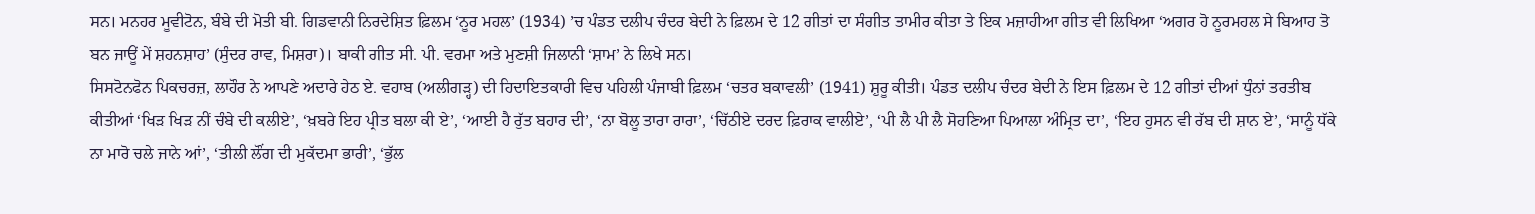ਸਨ। ਮਨਹਰ ਮੂਵੀਟੋਨ, ਬੰਬੇ ਦੀ ਮੋਤੀ ਬੀ. ਗਿਡਵਾਨੀ ਨਿਰਦੇਸ਼ਿਤ ਫ਼ਿਲਮ ‘ਨੂਰ ਮਹਲ’ (1934) ’ਚ ਪੰਡਤ ਦਲੀਪ ਚੰਦਰ ਬੇਦੀ ਨੇ ਫ਼ਿਲਮ ਦੇ 12 ਗੀਤਾਂ ਦਾ ਸੰਗੀਤ ਤਾਮੀਰ ਕੀਤਾ ਤੇ ਇਕ ਮਜ਼ਾਹੀਆ ਗੀਤ ਵੀ ਲਿਖਿਆ ‘ਅਗਰ ਹੋ ਨੂਰਮਹਲ ਸੇ ਬਿਆਹ ਤੋ ਬਨ ਜਾਊਂ ਮੇਂ ਸ਼ਹਨਸ਼ਾਹ’ (ਸੁੰਦਰ ਰਾਵ, ਮਿਸ਼ਰਾ)। ਬਾਕੀ ਗੀਤ ਸੀ. ਪੀ. ਵਰਮਾ ਅਤੇ ਮੁਣਸ਼ੀ ਜਿਲਾਨੀ ‘ਸ਼ਾਮ’ ਨੇ ਲਿਖੇ ਸਨ।
ਸਿਸਟੋਨਫੋਨ ਪਿਕਚਰਜ਼, ਲਾਹੌਰ ਨੇ ਆਪਣੇ ਅਦਾਰੇ ਹੇਠ ਏ. ਵਹਾਬ (ਅਲੀਗੜ੍ਹ) ਦੀ ਹਿਦਾਇਤਕਾਰੀ ਵਿਚ ਪਹਿਲੀ ਪੰਜਾਬੀ ਫ਼ਿਲਮ ‘ਚਤਰ ਬਕਾਵਲੀ’ (1941) ਸ਼ੁਰੂ ਕੀਤੀ। ਪੰਡਤ ਦਲੀਪ ਚੰਦਰ ਬੇਦੀ ਨੇ ਇਸ ਫ਼ਿਲਮ ਦੇ 12 ਗੀਤਾਂ ਦੀਆਂ ਧੁੰਨਾਂ ਤਰਤੀਬ ਕੀਤੀਆਂ ‘ਖਿੜ ਖਿੜ ਨੀਂ ਚੰਬੇ ਦੀ ਕਲੀਏ’, ‘ਖ਼ਬਰੇ ਇਹ ਪ੍ਰੀਤ ਬਲਾ ਕੀ ਏ’, ‘ਆਈ ਹੈ ਰੁੱਤ ਬਹਾਰ ਦੀ’, ‘ਨਾ ਬੋਲੂ ਤਾਰਾ ਰਾਰਾ’, ‘ਚਿੱਠੀਏ ਦਰਦ ਫ਼ਿਰਾਕ ਵਾਲੀਏ’, ‘ਪੀ ਲੈ ਪੀ ਲੈ ਸੋਹਣਿਆ ਪਿਆਲਾ ਅੰਮ੍ਰਿਤ ਦਾ’, ‘ਇਹ ਹੁਸਨ ਵੀ ਰੱਬ ਦੀ ਸ਼ਾਨ ਏ’, ‘ਸਾਨੂੰ ਧੱਕੇ ਨਾ ਮਾਰੋ ਚਲੇ ਜਾਨੇ ਆਂ’, ‘ਤੀਲੀ ਲੌਂਗ ਦੀ ਮੁਕੱਦਮਾ ਭਾਰੀ’, ‘ਭੁੱਲ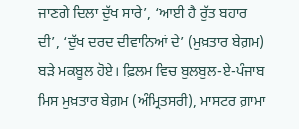ਜਾਣਗੇ ਦਿਲਾ ਦੁੱਖ ਸਾਰੇ’, ‘ਆਈ ਹੈ ਰੁੱਤ ਬਹਾਰ ਦੀ’, ‘ਦੁੱਖ ਦਰਦ ਦੀਵਾਨਿਆਂ ਦੇ’ (ਮੁਖ਼ਤਾਰ ਬੇਗ਼ਮ) ਬੜੇ ਮਕਬੂਲ ਹੋਏ। ਫ਼ਿਲਮ ਵਿਚ ਬੁਲਬੁਲ-ਏ-ਪੰਜਾਬ ਮਿਸ ਮੁਖ਼ਤਾਰ ਬੇਗ਼ਮ (ਅੰਮ੍ਰਿਤਸਰੀ), ਮਾਸਟਰ ਗ਼ਾਮਾ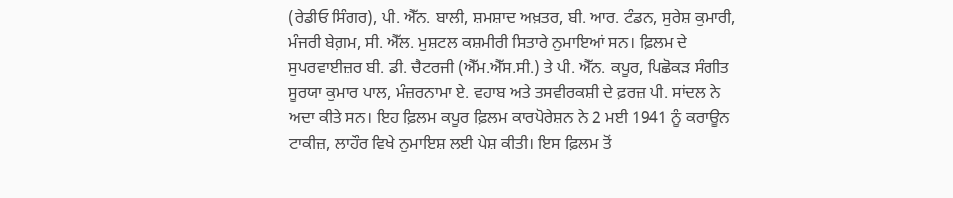(ਰੇਡੀਓ ਸਿੰਗਰ), ਪੀ. ਐੱਨ. ਬਾਲੀ, ਸ਼ਮਸ਼ਾਦ ਅਖ਼ਤਰ, ਬੀ. ਆਰ. ਟੰਡਨ, ਸੁਰੇਸ਼ ਕੁਮਾਰੀ, ਮੰਜਰੀ ਬੇਗ਼ਮ, ਸੀ. ਐੱਲ. ਮੁਸ਼ਟਲ ਕਸ਼ਮੀਰੀ ਸਿਤਾਰੇ ਨੁਮਾਇਆਂ ਸਨ। ਫ਼ਿਲਮ ਦੇ ਸੁਪਰਵਾਈਜ਼ਰ ਬੀ. ਡੀ. ਚੈਟਰਜੀ (ਐੱਮ.ਐੱਸ.ਸੀ.) ਤੇ ਪੀ. ਐੱਨ. ਕਪੂਰ, ਪਿਛੋਕੜ ਸੰਗੀਤ ਸੂਰਯਾ ਕੁਮਾਰ ਪਾਲ, ਮੰਜ਼ਰਨਾਮਾ ਏ. ਵਹਾਬ ਅਤੇ ਤਸਵੀਰਕਸ਼ੀ ਦੇ ਫ਼ਰਜ਼ ਪੀ. ਸਾਂਦਲ ਨੇ ਅਦਾ ਕੀਤੇ ਸਨ। ਇਹ ਫ਼ਿਲਮ ਕਪੂਰ ਫ਼ਿਲਮ ਕਾਰਪੋਰੇਸ਼ਨ ਨੇ 2 ਮਈ 1941 ਨੂੰ ਕਰਾਊਨ ਟਾਕੀਜ਼, ਲਾਹੌਰ ਵਿਖੇ ਨੁਮਾਇਸ਼ ਲਈ ਪੇਸ਼ ਕੀਤੀ। ਇਸ ਫ਼ਿਲਮ ਤੋਂ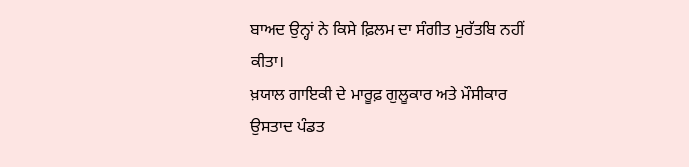ਬਾਅਦ ਉਨ੍ਹਾਂ ਨੇ ਕਿਸੇ ਫ਼ਿਲਮ ਦਾ ਸੰਗੀਤ ਮੁਰੱਤਬਿ ਨਹੀਂ ਕੀਤਾ।
ਖ਼ਯਾਲ ਗਾਇਕੀ ਦੇ ਮਾਰੂਫ਼ ਗੁਲੂਕਾਰ ਅਤੇ ਮੌਸੀਕਾਰ ਉਸਤਾਦ ਪੰਡਤ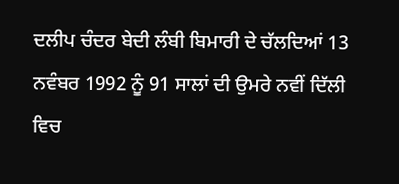ਦਲੀਪ ਚੰਦਰ ਬੇਦੀ ਲੰਬੀ ਬਿਮਾਰੀ ਦੇ ਚੱਲਦਿਆਂ 13 ਨਵੰਬਰ 1992 ਨੂੰ 91 ਸਾਲਾਂ ਦੀ ਉਮਰੇ ਨਵੀਂ ਦਿੱਲੀ ਵਿਚ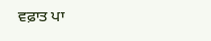ਵਫ਼ਾਤ ਪਾ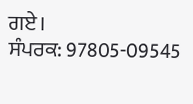ਗਏ।
ਸੰਪਰਕ: 97805-09545